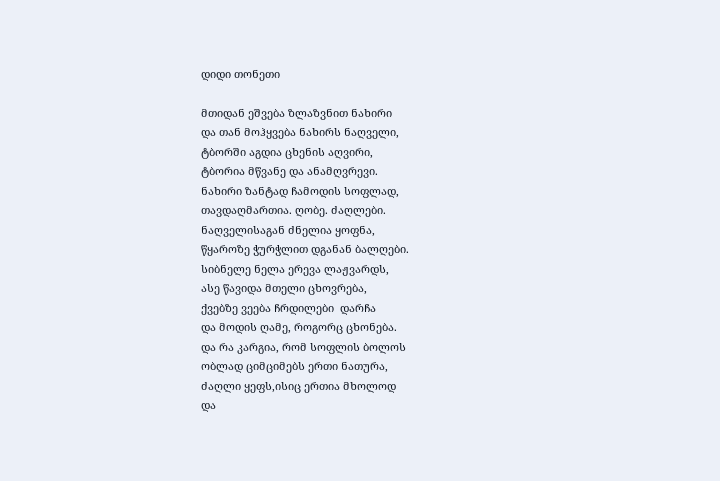დიდი თონეთი

მთიდან ეშვება ზლაზვნით ნახირი
და თან მოჰყვება ნახირს ნაღველი,
ტბორში აგდია ცხენის აღვირი,
ტბორია მწვანე და ანამღვრევი.
ნახირი ზანტად ჩამოდის სოფლად,
თავდაღმართია. ღობე. ძაღლები.
ნაღველისაგან ძნელია ყოფნა,
წყაროზე ჭურჭლით დგანან ბალღები.
სიბნელე ნელა ერევა ლაჟვარდს,
ასე წავიდა მთელი ცხოვრება,
ქვებზე ვეება ჩრდილები  დარჩა
და მოდის ღამე, როგორც ცხონება.
და რა კარგია, რომ სოფლის ბოლოს
ობლად ციმციმებს ერთი ნათურა,
ძაღლი ყეფს,ისიც ერთია მხოლოდ
და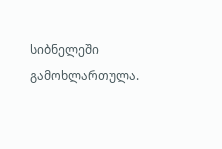სიბნელეში გამოხლართულა.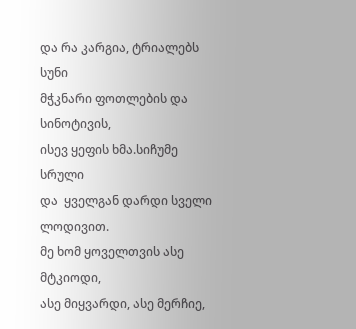და რა კარგია, ტრიალებს სუნი
მჭკნარი ფოთლების და სინოტივის,
ისევ ყეფის ხმა.სიჩუმე სრული
და  ყველგან დარდი სველი ლოდივით.
მე ხომ ყოველთვის ასე მტკიოდი,
ასე მიყვარდი, ასე მერჩიე,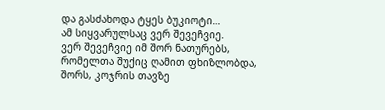და გასძახოდა ტყეს ბუკიოტი…
ამ სიყვარულსაც ვერ შევეჩვიე.
ვერ შევეჩვიე იმ შორ ნათურებს,
რომელთა შუქიც ღამით ფხიზლობდა,
შორს, კოჯრის თავზე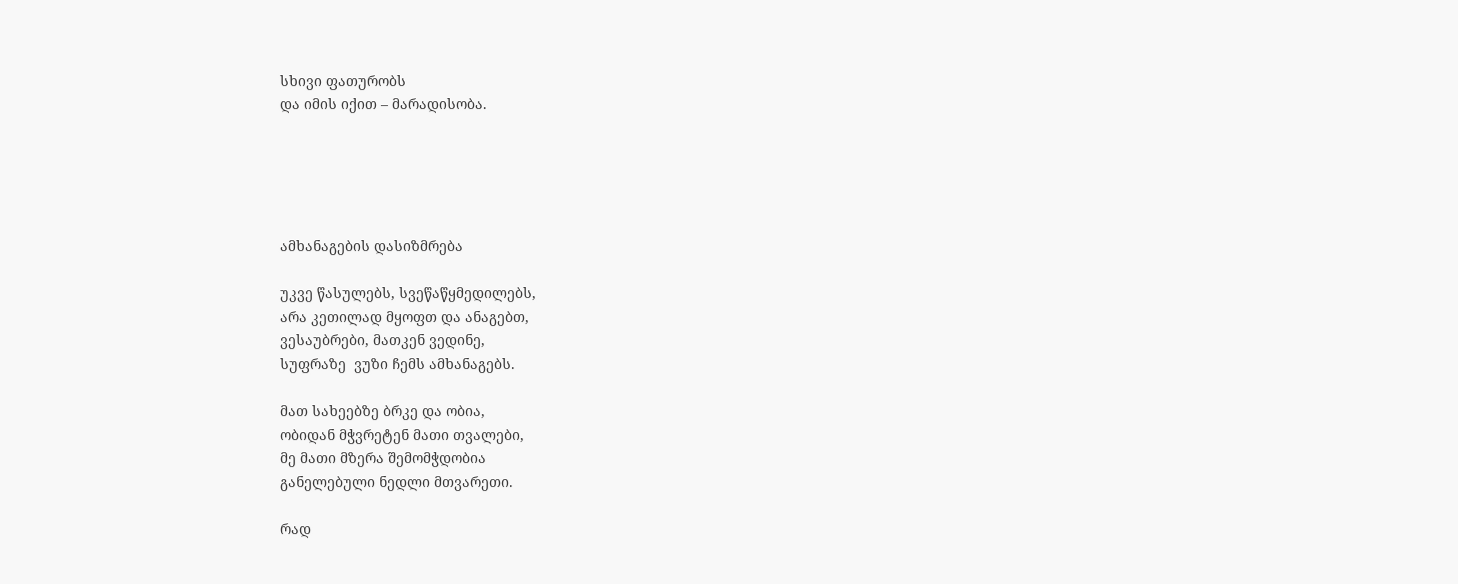სხივი ფათურობს
და იმის იქით – მარადისობა.





ამხანაგების დასიზმრება

უკვე წასულებს, სვეწაწყმედილებს,
არა კეთილად მყოფთ და ანაგებთ,
ვესაუბრები, მათკენ ვედინე,
სუფრაზე  ვუზი ჩემს ამხანაგებს.

მათ სახეებზე ბრკე და ობია,
ობიდან მჭვრეტენ მათი თვალები,
მე მათი მზერა შემომჭდობია
განელებული ნედლი მთვარეთი.

რად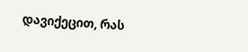დავიქეცით, რას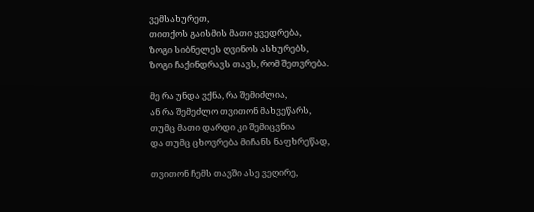ვემსახურეთ,
თითქოს გაისმის მათი ყვედრება,
ზოგი სიბნელეს ღვინოს ასხურებს,
ზოგი ჩაქინდრავს თავს, რომ შეთვრება.

მე რა უნდა ვქნა, რა შემიძლია,
ან რა შემეძლო თვითონ მახვეწარს,
თუმც მათი დარდი კი შემიცვნია
და თუმც ცხოვრება მიჩანს ნაფხრეწად,

თვითონ ჩემს თავში ასე ვეღირე,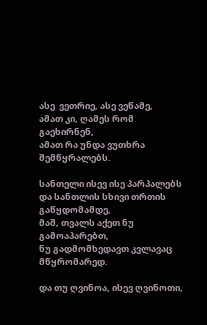ასე  ვეთრიე, ასე ვეწამე,
ამათ კი, ღამეს რომ გაეხირნენ,
ამათ რა უნდა ვუთხრა შემწყრალებს.

სანთელი ისევ ისე პარპალებს
და სანთლის სხივი თრთის გაწყდომამდე,
მაშ, თვალს აქეთ ნუ გამოაპარებთ,
ნუ გადმომხედავთ კვლავაც მწყრომარედ.

და თუ ღვინოა, ისევ ღვინოთი,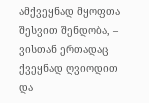ამქვეყნად მყოფთა შესვით შენდობა, –
ვისთან ერთადაც ქვეყნად ღვიოდით
და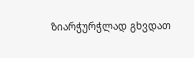ზიარჭურჭლად გხვდათ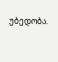უბედობა.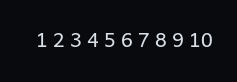1 2 3 4 5 6 7 8 9 10